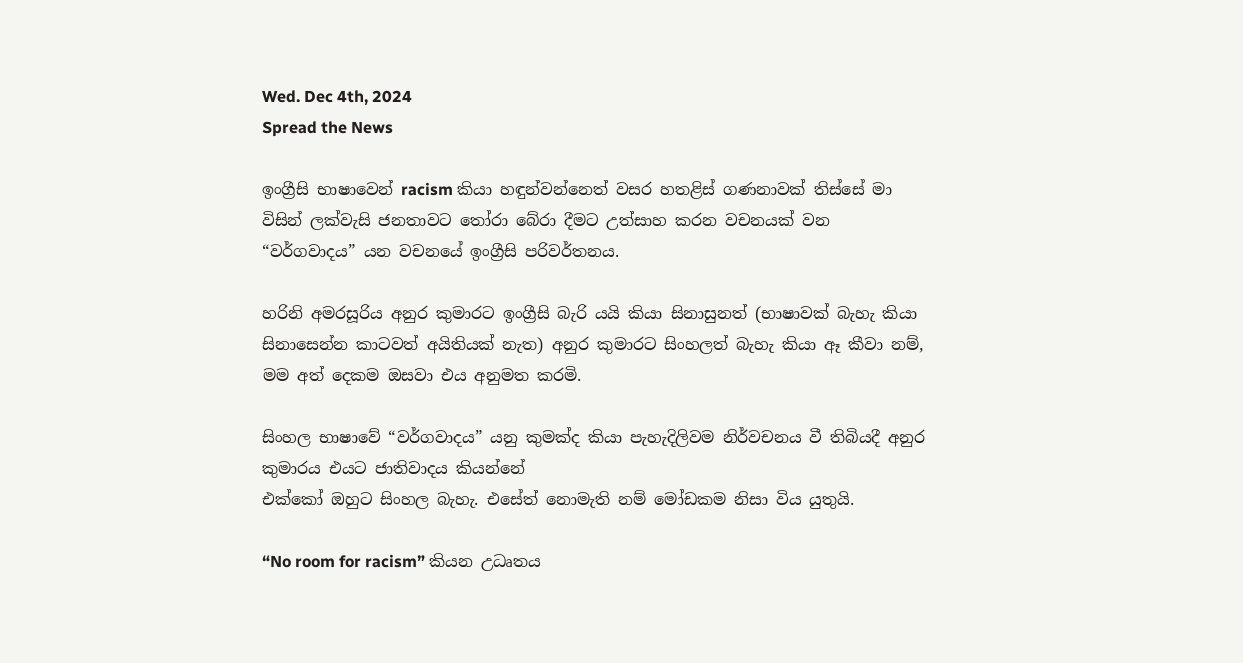Wed. Dec 4th, 2024
Spread the News

ඉංග්‍රීසි භාෂාවෙන් racism කියා හඳුන්වන්නෙත් වසර හතළිස් ගණනාවක් තිස්සේ මා විසින් ලක්වැසි ජනතාවට තෝරා බේරා දීමට උත්සාහ කරන වචනයක් වන “වර්ගවාදය” යන වචනයේ ඉංග්‍රීසි පරිවර්තනය.

හරිනි අමරසූරිය අනුර කුමාරට ඉංග්‍රීසි බැරි යයි කියා සිනාසුනත් (භාෂාවක් බැහැ කියා සිනාසෙන්න කාටවත් අයිතියක් නැත) අනුර කුමාරට සිංහලත් බැහැ කියා ඈ කීවා නම්, මම අත් දෙකම ඔසවා එය අනුමත කරමි.

සිංහල භාෂාවේ “වර්ගවාදය” යනු කුමක්ද කියා පැහැදිලිවම නිර්වචනය වී තිබියදී අනුර කුමාරය එයට ජාතිවාදය කියන්නේ
එක්කෝ ඔහුට සිංහල බැහැ. එසේත් නොමැති නම් මෝඩකම නිසා විය යුතුයි.

“No room for racism” කියන උධෘතය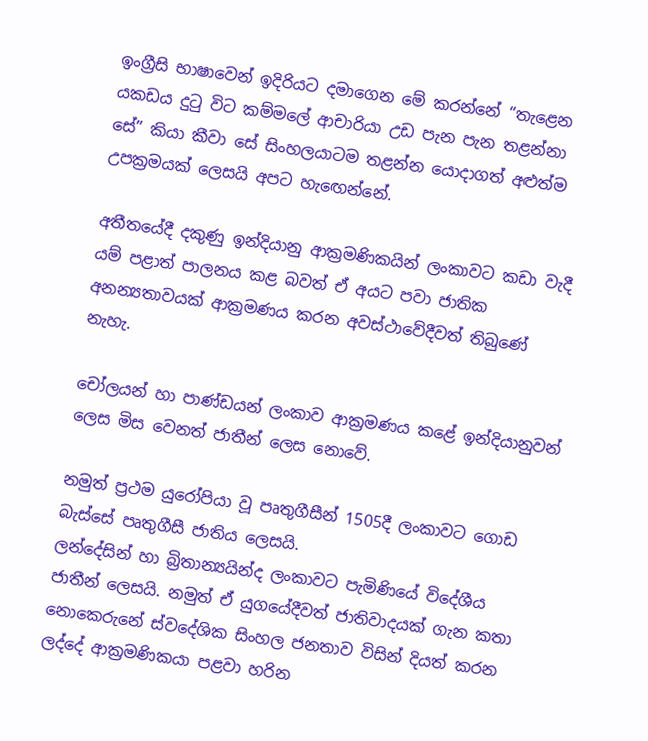ඉංග්‍රීසි භාෂාවෙන් ඉදිරියට දමාගෙන මේ කරන්නේ “තැළෙන යකඩය දුටු විට කම්මලේ ආචාරියා උඩ පැන පැන තළන්නා සේ” කියා කීවා සේ සිංහලයාටම තළන්න යොදාගත් අළුත්ම උපක්‍රමයක් ලෙසයි අපට හැඟෙන්නේ.

අතීතයේදී දකුණු ඉන්දියානු ආක්‍රමණිකයින් ලංකාවට කඩා වැදී යම් පළාත් පාලනය කළ බවත් ඒ අයට පවා ජාතික අනන්‍යතාවයක් ආක්‍රමණය කරන අවස්ථාවේදීවත් තිබුණේ නැහැ.

චෝලයන් හා පාණ්ඩයන් ලංකාව ආක්‍රමණය කළේ ඉන්දියානුවන් ලෙස මිස වෙනත් ජාතීන් ලෙස නොවේ.

නමුත් ප්‍රථම යුරෝපියා වූ පෘතුගීසීන් 1505දී ලංකාවට ගොඩ බැස්සේ පෘතුගීසී ජාතිය ලෙසයි.
ලන්දේසින් හා බ්‍රිතාන්‍යයින්ද ලංකාවට පැමිණියේ විදේශීය ජාතීන් ලෙසයි. නමුත් ඒ යුගයේදීවත් ජාතිවාදයක් ගැන කතා නොකෙරුනේ ස්වදේශික සිංහල ජනතාව විසින් දියත් කරන ලද්දේ ආක්‍රමණිකයා පළවා හරින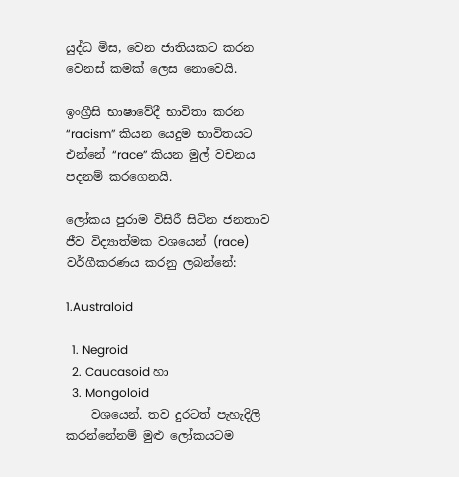යුද්ධ මිස, වෙන ජාතියකට කරන වෙනස් කමක් ලෙස නොවෙයි.

ඉංග්‍රීසි භාෂාවේදී භාවිතා කරන “racism” කියන යෙදුම භාවිතයට එන්නේ “race” කියන මුල් වචනය පදනම් කරගෙනයි.

ලෝකය පුරාම විසිරී සිටින ජනතාව ජීව විද්‍යාත්මක වශයෙන් (race) වර්ගීකරණය කරනු ලබන්නේ:

1.Australoid

  1. Negroid
  2. Caucasoid හා
  3. Mongoloid
    වශයෙන්. තව දුරටත් පැහැදිලි කරන්නේනම් මුළු ලෝකයටම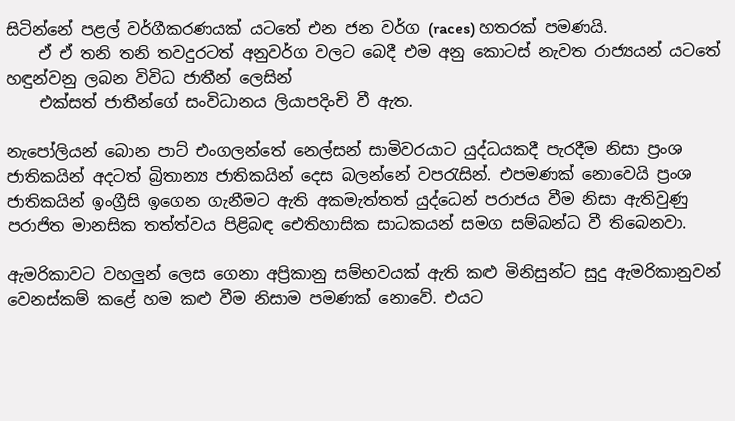සිටින්නේ පළල් වර්ගීකරණයක් යටතේ එන ජන වර්ග (races) හතරක් පමණයි.
    ඒ ඒ තනි තනි තවදුරටත් අනුවර්ග වලට බෙදී එම අනු කොටස් නැවත රාජ්‍යයන් යටතේ හඳුන්වනු ලබන විවිධ ජාතීන් ලෙසින්
    එක්සත් ජාතීන්ගේ සංවිධානය ලියාපදිංචි වී ඇත.

නැපෝලියන් බොන පාට් එංගලන්තේ නෙල්සන් සාමිවරයාට යුද්ධයකදී පැරදීම නිසා ප්‍රංශ ජාතිකයින් අදටත් බ්‍රිතාන්‍ය ජාතිකයින් දෙස බලන්නේ වපරැසින්. එපමණක් නොවෙයි ප්‍රංශ ජාතිකයින් ඉංග්‍රීසි ඉගෙන ගැනීමට ඇති අකමැත්තත් යුද්ධෙන් පරාජය වීම නිසා ඇතිවුණු පරාජිත මානසික තත්ත්වය පිළිබඳ ඓතිහාසික සාධකයන් සමග සම්බන්ධ වී තිබෙනවා.

ඇමරිකාවට වහලුන් ලෙස ගෙනා අප්‍රිකානු සම්භවයක් ඇති කළු මිනිසුන්ට සුදු ඇමරිකානුවන් වෙනස්කම් කළේ හම කළු වීම නිසාම පමණක් නොවේ. එයට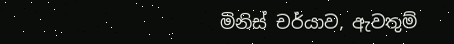මිනිස් චර්යාව, ඇවතුම්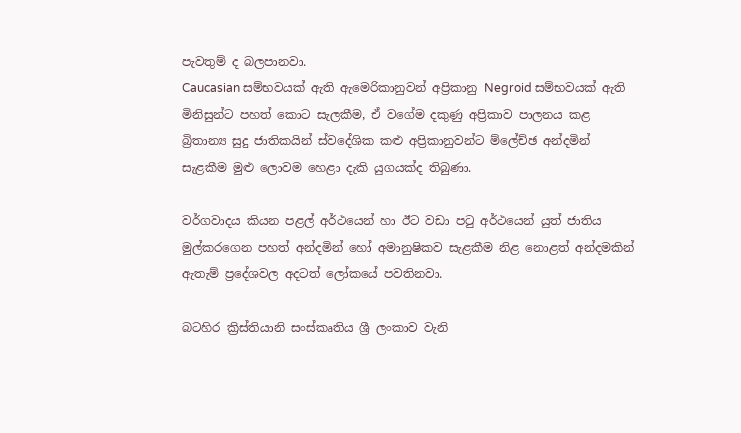පැවතුම් ද බලපානවා.
Caucasian සම්භවයක් ඇති ඇමෙරිකානුවන් අප්‍රිකානු Negroid සම්භවයක් ඇති මිනිසුන්ට පහත් කොට සැලකීම, ඒ වගේම දකුණු අප්‍රිකාව පාලනය කළ බ්‍රිතාන්‍ය සුදු ජාතිකයින් ස්වදේශික කළු අප්‍රිකානුවන්ට ම්ලේච්ඡ අන්දමින් සැළකීම මුළු ලොවම හෙළා දැකි යුගයක්ද තිබුණා.

වර්ගවාදය කියන පළල් අර්ථයෙන් හා ඊට වඩා පටු අර්ථයෙන් යුත් ජාතිය මුල්කරගෙන පහත් අන්දමින් හෝ අමානුෂිකව සැළකීම නිළ නොළත් අන්දමකින් ඇතැම් ප්‍රදේශවල අදටත් ලෝකයේ පවතිනවා.

බටහිර ක්‍රිස්තියානි සංස්කෘතිය ශ්‍රී ලංකාව වැනි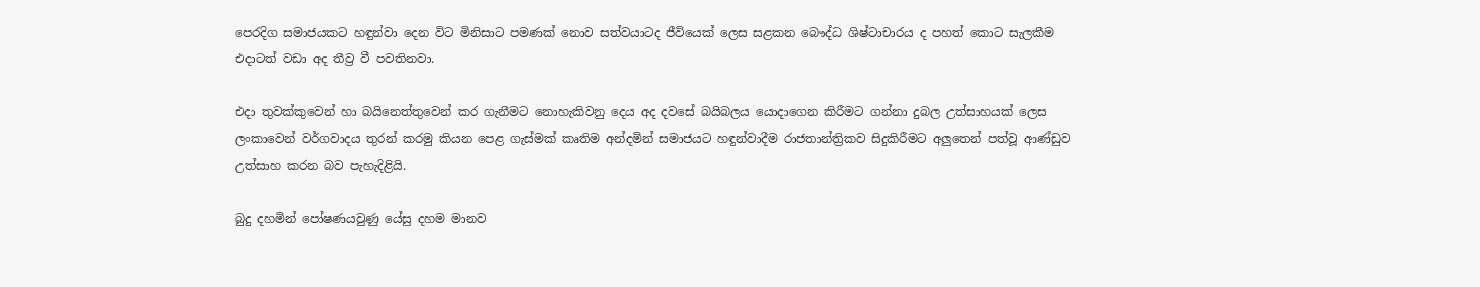පෙරදිග සමාජයකට හඳුන්වා දෙන විට මිනිසාට පමණක් නොව සත්වයාටද ජීවියෙක් ලෙස සළකන බෞද්ධ ශිෂ්ටාචාරය ද පහත් කොට සැලකීම එදාටත් වඩා අද තීව්‍ර වී පවතිනවා.

එදා තුවක්කුවෙන් හා බයිනෙත්තුවෙන් කර ගැනීමට නොහැකිවනු දෙය අද දවසේ බයිබලය යොදාගෙන කිරීමට ගන්නා දුබල උත්සාහයක් ලෙස ලංකාවෙන් වර්ගවාදය තුරන් කරමු කියන පෙළ ගැස්මක් කෘතිම අන්දමින් සමාජයට හඳුන්වාදීම රාජතාන්ත්‍රිකව සිදුකිරීමට අලුතෙන් පත්වූ ආණ්ඩුව උත්සාහ කරන බව පැහැදිළියි.

බුදු දහමින් පෝෂණයවුණු යේසු දහම මානව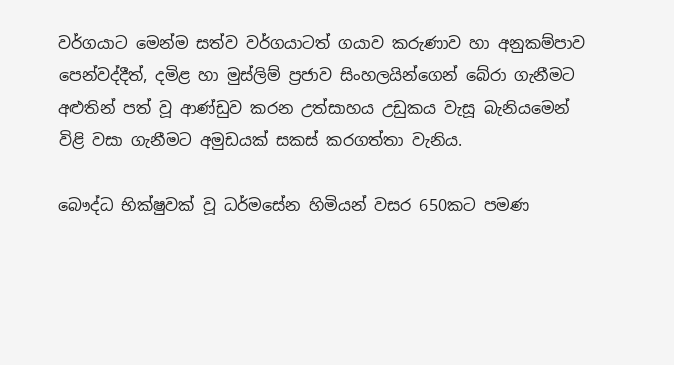වර්ගයාට මෙන්ම සත්ව වර්ගයාටත් ගයාව කරුණාව හා අනුකම්පාව පෙන්වද්දීත්, දමිළ හා මුස්ලිම් ප්‍රජාව සිංහලයින්ගෙන් බේරා ගැනීමට අළුතින් පත් වූ ආණ්ඩුව කරන උත්සාහය උඩුකය වැසූ බැනියමෙන්
විළි වසා ගැනීමට අමුඩයක් සකස් කරගත්තා වැනිය.

බෞද්ධ භික්ෂුවක් වූ ධර්මසේන හිමියන් වසර 650කට පමණ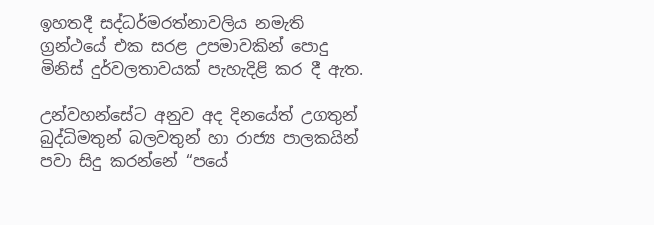ඉහතදී සද්ධර්මරත්නාවලිය නමැති ග්‍රන්ථයේ එක සරළ උපමාවකින් පොදු මිනිස් දුර්වලතාවයක් පැහැදිළි කර දී ඇත.

උන්වහන්සේට අනුව අද දිනයේත් උගතුන් බුද්ධිමතුන් බලවතුන් හා රාජ්‍ය පාලකයින් පවා සිදු කරන්නේ “පයේ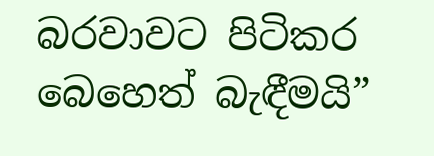බරවාවට පිටිකර බෙහෙත් බැඳීමයි”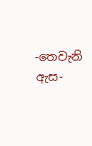-තෙවැනි ඇස-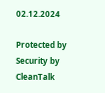02.12.2024

Protected by Security by CleanTalk